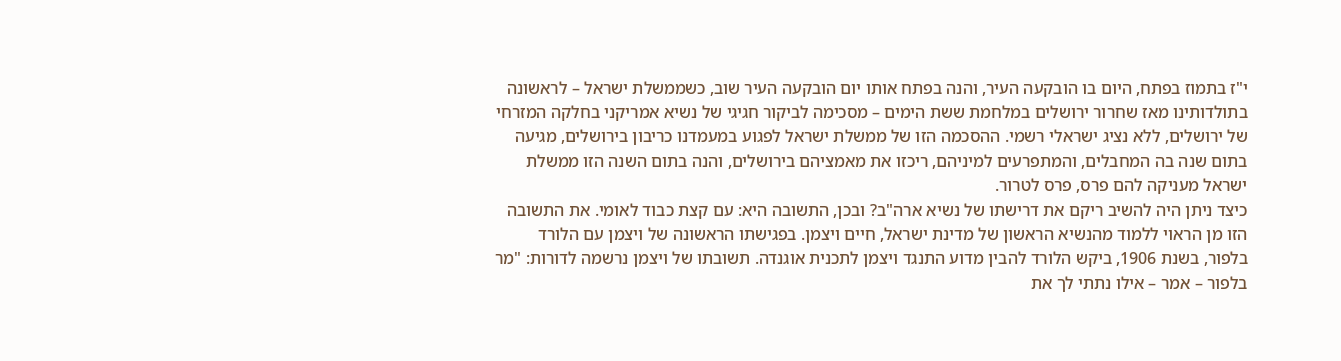י"ז בתמוז בפתח, היום בו הובקעה העיר, והנה בפתח אותו יום הובקעה העיר שוב, כשממשלת ישראל – לראשונה בתולדותינו מאז שחרור ירושלים במלחמת ששת הימים – מסכימה לביקור חגיגי של נשיא אמריקני בחלקה המזרחי של ירושלים, ללא נציג ישראלי רשמי. ההסכמה הזו של ממשלת ישראל לפגוע במעמדנו כריבון בירושלים, מגיעה בתום שנה בה המחבלים, והמתפרעים למיניהם, ריכזו את מאמציהם בירושלים, והנה בתום השנה הזו ממשלת ישראל מעניקה להם פרס, פרס לטרור.
כיצד ניתן היה להשיב ריקם את דרישתו של נשיא ארה"ב? ובכן, התשובה היא: עם קצת כבוד לאומי. את התשובה הזו מן הראוי ללמוד מהנשיא הראשון של מדינת ישראל, חיים ויצמן. בפגישתו הראשונה של ויצמן עם הלורד בלפור, בשנת 1906, ביקש הלורד להבין מדוע התנגד ויצמן לתכנית אוגנדה. תשובתו של ויצמן נרשמה לדורות: "מר בלפור – אמר – אילו נתתי לך את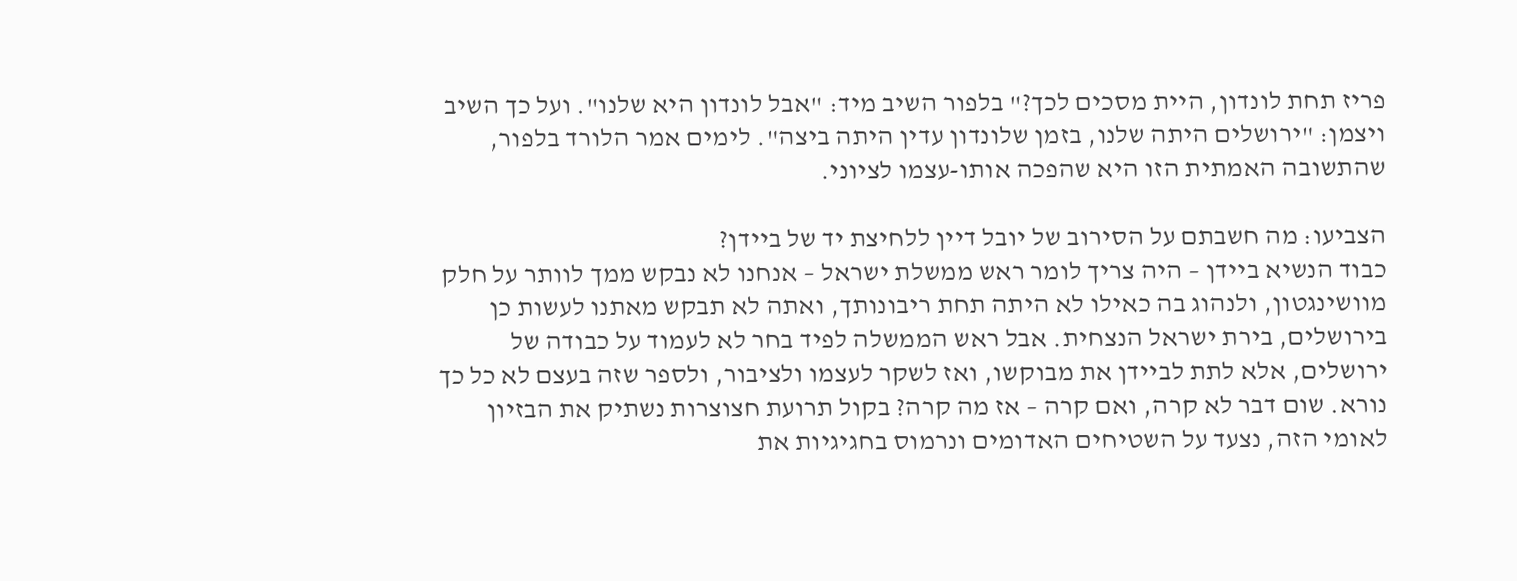פריז תחת לונדון, היית מסכים לכך?" בלפור השיב מיד: "אבל לונדון היא שלנו". ועל כך השיב ויצמן: "ירושלים היתה שלנו, בזמן שלונדון עדין היתה ביצה". לימים אמר הלורד בלפור, שהתשובה האמתית הזו היא שהפכה אותו-עצמו לציוני.

הצביעו: מה חשבתם על הסירוב של יובל דיין ללחיצת יד של ביידן?
כבוד הנשיא ביידן – היה צריך לומר ראש ממשלת ישראל – אנחנו לא נבקש ממך לוותר על חלק מוושינגטון, ולנהוג בה כאילו לא היתה תחת ריבונותך, ואתה לא תבקש מאתנו לעשות כן בירושלים, בירת ישראל הנצחית. אבל ראש הממשלה לפיד בחר לא לעמוד על כבודה של ירושלים, אלא לתת לביידן את מבוקשו, ואז לשקר לעצמו ולציבור, ולספר שזה בעצם לא כל כך נורא. שום דבר לא קרה, ואם קרה – אז מה קרה? בקול תרועת חצוצרות נשתיק את הבזיון לאומי הזה, נצעד על השטיחים האדומים ונרמוס בחגיגיות את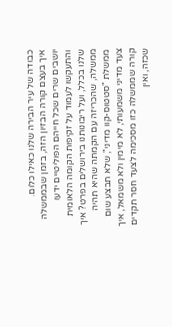כבודה של עיר הבירה שלנו כאילו כלום.
איך בעצם קורה הבזיון הזה, בזמן שבממשלה יושבים שרים שכל חייהם הפוליטיים ידעו והתעקשו לעמוד על זקיפות הקומה הלאומית שלנו בכלל, ועל ריבונותנו בירושלים בפרט? איך ממשלה, שהכריזה עם הקמתה שהיא תהיה ממשלת "סטטוס-קוו מדיני", שלא תבצע שום צעד מדיני משמעותי, לא מימין ולא משמאל, איך קורה שממשלה כזו מסכימה לצעד חסר תקדים שכזה, ואין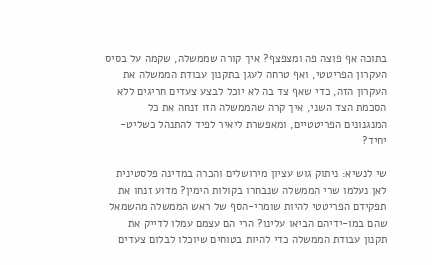בתוכה אף פוצה פה ומצפצף? איך קורה שממשלה, שקמה על בסיס העקרון הפריטטי, ואף טרחה לעגן בתקנון עבודת הממשלה את העקרון הזה, כדי שאף צד בה לא יוכל לבצע צעדים חריגים ללא הסכמת הצד השני, איך קרה שהממשלה הזו זנחה את כל המנגנונים הפריטטיים, ומאפשרת ליאיר לפיד להתנהל כשליט-יחיד?

שי לנשיא: ניתוק גוש עציון מירושלים והכרה במדינה פלסטינית
לאן נעלמו שרי הממשלה שנבחרו בקולות הימין? מדוע זנחו את תפקידם הפריטטי להיות שומרי-הסף של ראש הממשלה מהשמאל שהם במו-ידיהם הביאו עלינו? הרי הם עצמם עמלו לדייק את תקנון עבודת הממשלה כדי להיות בטוחים שיוכלו לבלום צעדים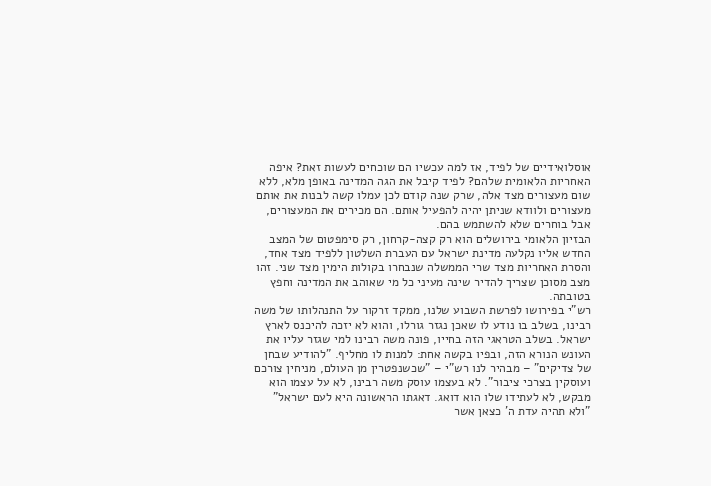אוסלואידיים של לפיד, אז למה עכשיו הם שוכחים לעשות זאת? איפה האחריות הלאומית שלהם? לפיד קיבל את הגה המדינה באופן מלא, ללא שום מעצורים מצד אלה, שרק שנה קודם לכן עמלו קשה לבנות את אותם מעצורים ולוודא שניתן יהיה להפעיל אותם. הם מכירים את המעצורים, אבל בוחרים שלא להשתמש בהם.
הבזיון הלאומי בירושלים הוא רק קצה-קרחון, רק סימפטום של המצב החדש אליו נקלעה מדינת ישראל עם העברת השלטון ללפיד מצד אחד, והסרת האחריות מצד שרי הממשלה שנבחרו בקולות הימין מצד שני. זהו מצב מסוכן שצריך להדיר שינה מעיני כל מי שאוהב את המדינה וחפץ בטובתה.
רש"י בפירושו לפרשת השבוע שלנו, ממקד זרקור על התנהלותו של משה רבינו, בשלב בו נודע לו שאכן נגזר גורלו, והוא לא יזכה להיכנס לארץ ישראל. בשלב הטראגי הזה בחייו, פונה משה רבינו למי שגזר עליו את העונש הנורא הזה, ובפיו בקשה אחת: למנות לו מחליף. "להודיע שבחן של צדיקים" – מבהיר לנו רש"י – "שכשנפטרין מן העולם, מניחין צורכם ועוסקין בצרכי ציבור". לא בעצמו עוסק משה רבינו, לא על עצמו הוא מבקש, לא לעתידו שלו הוא דואג. דאגתו הראשונה היא לעם ישראל" "ולא תהיה עדת ה' כצאן אשר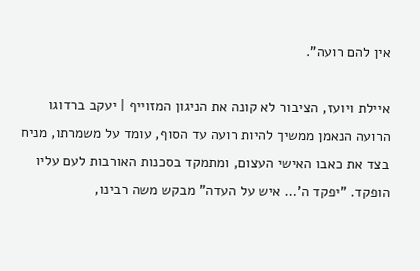אין להם רועה".

איילת ויועז, הציבור לא קונה את הניגון המזוייף | יעקב ברדוגו
הרועה הנאמן ממשיך להיות רועה עד הסוף, עומד על משמרתו, מניח בצד את כאבו האישי העצום, ומתמקד בסכנות האורבות לעם עליו הופקד. "יפקד ה'… איש על העדה" מבקש משה רבינו,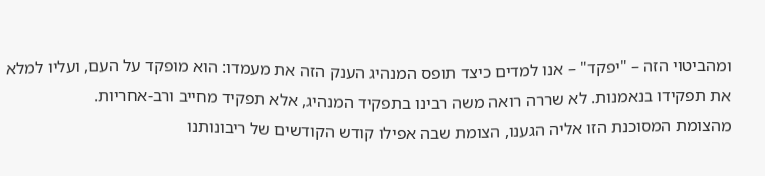ומהביטוי הזה – "יפקד" – אנו למדים כיצד תופס המנהיג הענק הזה את מעמדו: הוא מופקד על העם, ועליו למלא את תפקידו בנאמנות. לא שררה רואה משה רבינו בתפקיד המנהיג, אלא תפקיד מחייב ורב-אחריות.
מהצומת המסוכנת הזו אליה הגענו, הצומת שבה אפילו קודש הקודשים של ריבונותנו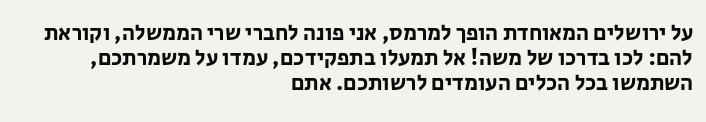על ירושלים המאוחדת הופך למרמס, אני פונה לחברי שרי הממשלה, וקוראת להם: לכו בדרכו של משה! אל תמעלו בתפקידכם, עמדו על משמרתכם, השתמשו בכל הכלים העומדים לרשותכם. אתם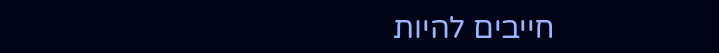חייבים להיות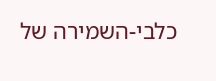כלבי-השמירה של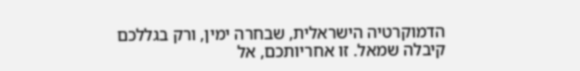הדמוקרטיה הישראלית, שבחרה ימין, ורק בגללכם קיבלה שמאל. זו אחריותכם, אל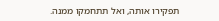תפקירו אותה, ואל תתחמקו ממנה.